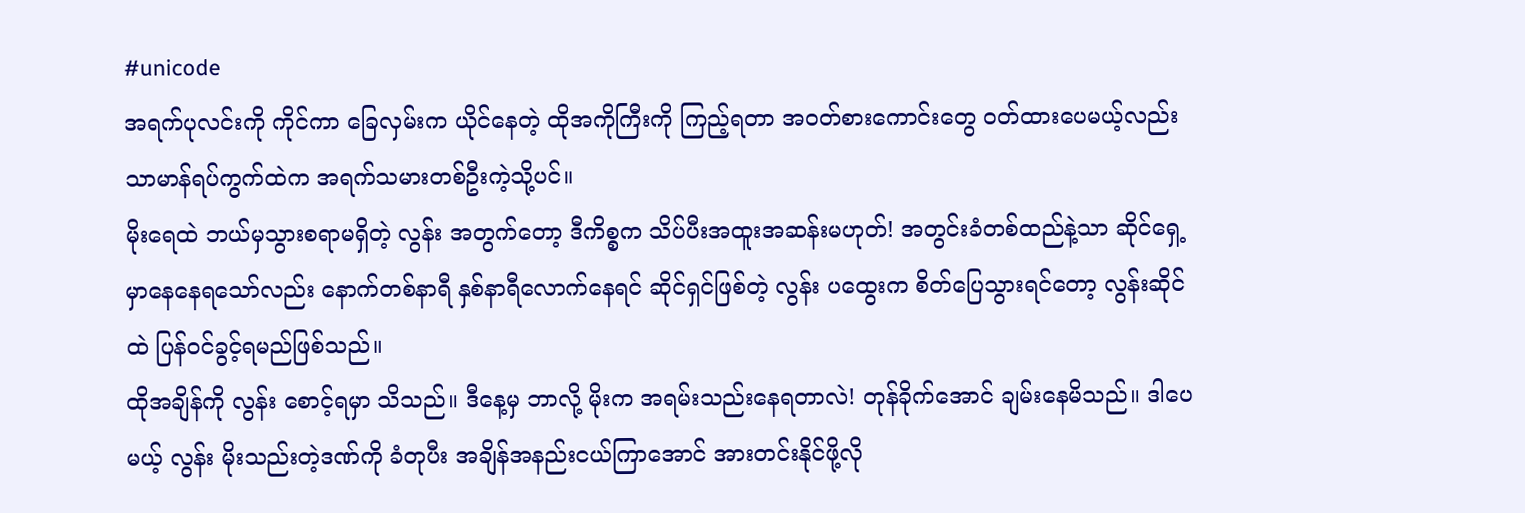#unicode
အရက်ပုလင်းကို ကိုင်ကာ ခြေလှမ်းက ယိုင်နေတဲ့ ထိုအကိုကြီးကို ကြည့်ရတာ အဝတ်စားကောင်းတွေ ဝတ်ထားပေမယ့်လည်း သာမာန်ရပ်ကွက်ထဲက အရက်သမားတစ်ဦးကဲ့သို့ပင်။
မိုးရေထဲ ဘယ်မှသွားစရာမရှိတဲ့ လွန်း အတွက်တော့ ဒီကိစ္စက သိပ်ပီးအထူးအဆန်းမဟုတ်! အတွင်းခံတစ်ထည်နဲ့သာ ဆိုင်ရှေ့မှာနေနေရသော်လည်း နောက်တစ်နာရီ နှစ်နာရီလောက်နေရင် ဆိုင်ရှင်ဖြစ်တဲ့ လွန်း ပထွေးက စိတ်ပြေသွားရင်တော့ လွန်းဆိုင်ထဲ ပြန်ဝင်ခွင့်ရမည်ဖြစ်သည်။
ထိုအချိန်ကို လွန်း စောင့်ရမှာ သိသည်။ ဒီနေ့မှ ဘာလို့ မိုးက အရမ်းသည်းနေရတာလဲ! တုန်ခိုက်အောင် ချမ်းနေမိသည်။ ဒါပေမယ့် လွန်း မိုးသည်းတဲ့ဒဏ်ကို ခံတုပီး အချိန်အနည်းငယ်ကြာအောင် အားတင်းနိုင်ဖို့လို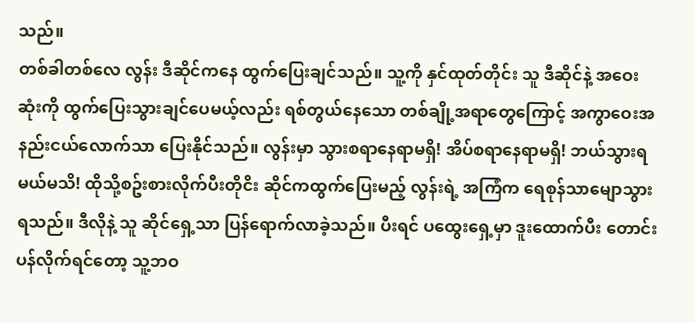သည်။
တစ်ခါတစ်လေ လွန်း ဒီဆိုင်ကနေ ထွက်ပြေးချင်သည်။ သူ့ကို နှင်ထုတ်တိုင်း သူ ဒီဆိုင်နဲ့ အဝေးဆုံးကို ထွက်ပြေးသွားချင်ပေမယ့်လည်း ရစ်တွယ်နေသော တစ်ချို့အရာတွေကြောင့် အကွာဝေးအနည်းငယ်လောက်သာ ပြေးနိုင်သည်။ လွန်းမှာ သွားစရာနေရာမရှိ! အိပ်စရာနေရာမရှိ! ဘယ်သွားရမယ်မသိ! ထိုသို့စဥ်းစားလိုက်ပီးတိုငိး ဆိုင်ကထွက်ပြေးမည့် လွန်းရဲ့ အကြံက ရေစုန်သာမျောသွားရသည်။ ဒီလိုနဲ့ သူ ဆိုင်ရှေ့သာ ပြန်ရောက်လာခဲ့သည်။ ပီးရင် ပထွေးရှေ့မှာ ဒူးထောက်ပီး တောင်းပန်လိုက်ရင်တော့ သူ့ဘဝ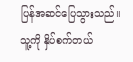ပြန်အဆင်ပြေသွားသည်။ သူ့ကို နှိပ်စက်တယ်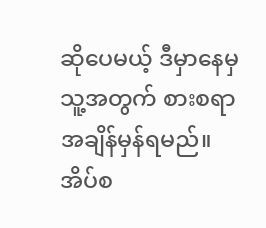ဆိုပေမယ့် ဒီမှာနေမှ သူ့အတွက် စားစရာအချိန်မှန်ရမည်။ အိပ်စ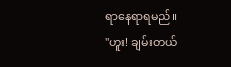ရာနေရာရမည်။
"ဟူး! ချမ်းတယ်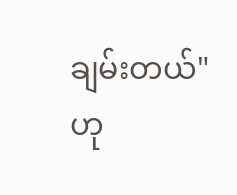ချမ်းတယ်" ဟု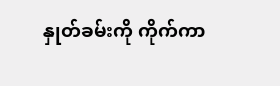နှုတ်ခမ်းကို ကိုက်ကာ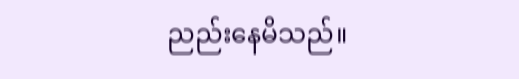ညည်းနေမိသည်။